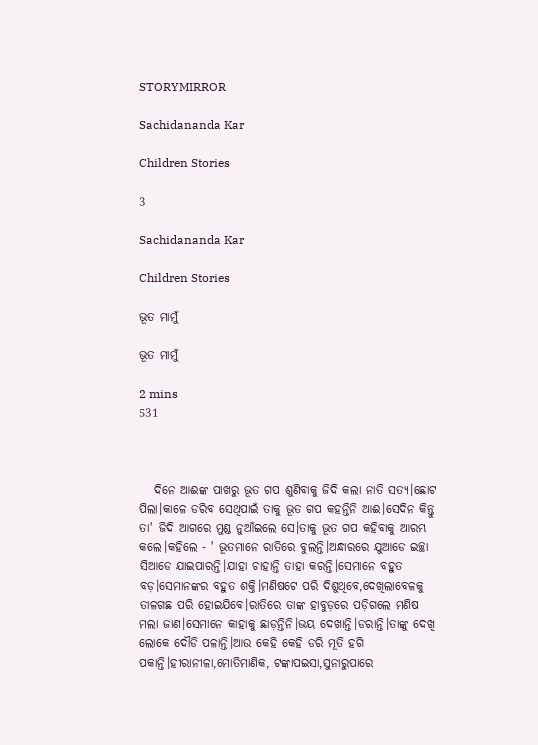STORYMIRROR

Sachidananda Kar

Children Stories

3

Sachidananda Kar

Children Stories

ଭୂତ ମାମୁଁ

ଭୂତ ମାମୁଁ

2 mins
531



   ଦିନେ ଆଈଙ୍କ ପାଖରୁ ଭୂତ ଗପ ଶୁଣିବାକୁ ଜିଦି କଲା ନାତି ସତ୍ୟ।ଛୋଟ ପିଲା।କାଳେ ଡରିବ ସେଥିପାଇଁ ତାକୁ ଭୂତ ଗପ କହନ୍ତିନି ଆଈ।ସେଦିନ କିନ୍ତୁ ତା' ଜିଦି ଆଗରେ ମୁଣ୍ଡ ନୁଆଁଇଲେ ସେ।ତାକୁ ଭୂତ ଗପ କହିବାକୁ ଆରମ୍ଭ କଲେ।କହିଲେ - ' ଭୂତମାନେ ରାତିରେ ବୁଲନ୍ତି।ଅନ୍ଧାରରେ ଯୁଆଡେ ଇଚ୍ଛା ସିଆଡେ ଯାଇପାରନ୍ତି।ଯାହା ଚାହାନ୍ତି ତାହା କରନ୍ତି।ସେମାନେ ବହୁତ ବଡ଼।ସେମାନଙ୍କର ବହୁତ ଶକ୍ତି।ମଣିଷଟେ ପରି ଦିଶୁଥିବେ,ଦେଖିଲାବେଳକୁ ତାଳଗଛ ପରି ହୋଇଯିବେ।ରାତିରେ ତାଙ୍କ ହାବୁଡ଼ରେ ପଡ଼ିଗଲେ ମଣିଷ ମଲା ଜାଣ।ସେମାନେ କାହାକୁ ଛାଡ଼ନ୍ତିନି।ଭୟ ଦେଖାନ୍ତି।ଡରାନ୍ତି।ତାଙ୍କୁ ଦେଖି ଲୋକେ ଦୌଡି ପଳାନ୍ତି।ଆଉ କେହି କେହି ଡରି ମୂତି ହଗି ପକାନ୍ତି।ହୀରାନୀଳା,ମୋତିମାଣିକ, ଟଙ୍କାପଇସା,ସୁନାରୁପାରେ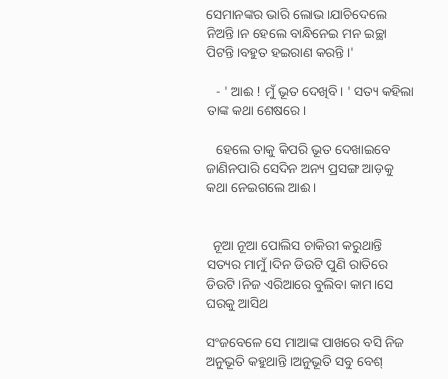ସେମାନଙ୍କର ଭାରି ଲୋଭ।ଯାଚିଦେଲେ ନିଅନ୍ତି।ନ ହେଲେ ବାନ୍ଧିନେଇ ମନ ଇଚ୍ଛା ପିଟନ୍ତି।ବହୁତ ହଇରାଣ କରନ୍ତି।'

   - ' ଆଈ ! ମୁଁ ଭୂତ ଦେଖିବି। ' ସତ୍ୟ କହିଲା ତାଙ୍କ କଥା ଶେଷରେ।

   ହେଲେ ତାକୁ କିପରି ଭୂତ ଦେଖାଇବେ ଜାଣିନପାରି ସେଦିନ ଅନ୍ୟ ପ୍ରସଙ୍ଗ ଆଡ଼କୁ କଥା ନେଇଗଲେ ଆଈ।


  ନୂଆ ନୂଆ ପୋଲିସ ଚାକିରୀ କରୁଥାନ୍ତି ସତ୍ୟର ମାମୁଁ।ଦିନ ଡିଉଟି ପୁଣି ରାତିରେ ଡିଉଟି।ନିଜ ଏରିଆରେ ବୁଲିବା କାମ।ସେ ଘରକୁ ଆସିଥ

ସଂଜବେଳେ ସେ ମାଆଙ୍କ ପାଖରେ ବସି ନିଜ ଅନୁଭୂତି କହୁଥାନ୍ତି।ଅନୁଭୂତି ସବୁ ବେଶ୍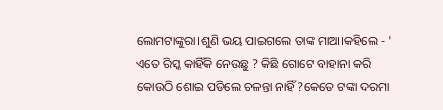ଲୋମଟାଙ୍କୁରା।ଶୁଣି ଭୟ ପାଇଗଲେ ତାଙ୍କ ମାଆ।କହିଲେ - ' ଏତେ ରିସ୍କ କାହିଁକି ନେଉଛୁ ? କିଛି ଗୋଟେ ବାହାନା କରି କୋଉଠି ଶୋଇ ପଡିଲେ ଚଳନ୍ତା ନାହିଁ?କେତେ ଟଙ୍କା ଦରମା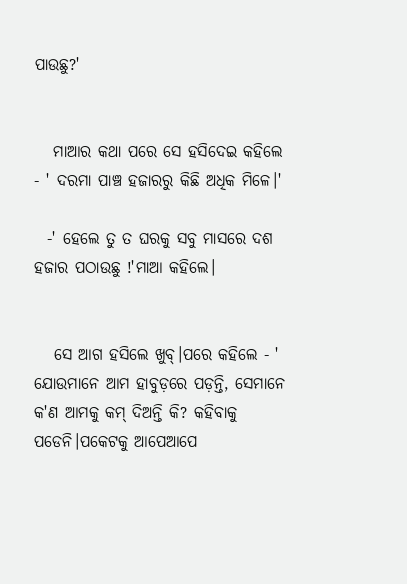ପାଉଛୁ?'


   ମାଆର କଥା ପରେ ସେ ହସିଦେଇ କହିଲେ - ' ଦରମା ପାଞ୍ଚ ହଜାରରୁ କିଛି ଅଧିକ ମିଳେ।'

  -' ହେଲେ ତୁ ତ ଘରକୁ ସବୁ ମାସରେ ଦଶ ହଜାର ପଠାଉଛୁ !'ମାଆ କହିଲେ।


   ସେ ଆଗ ହସିଲେ ଖୁବ୍।ପରେ କହିଲେ - ' ଯୋଉମାନେ ଆମ ହାବୁଡ଼ରେ ପଡ଼ନ୍ତି, ସେମାନେ କ'ଣ ଆମକୁ କମ୍ ଦିଅନ୍ତି କି? କହିବାକୁ ପଡେନି।ପକେଟକୁ ଆପେଆପେ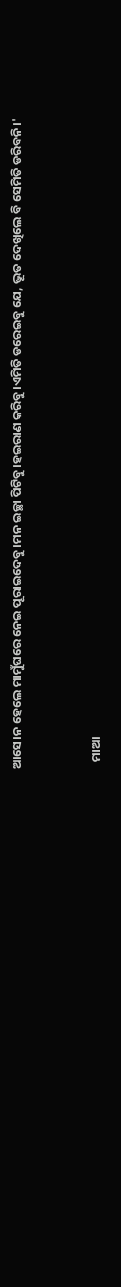ଆସେ।ନ ହେଲେ ମାମୁଁଘରେ ନେଇ ପୂରାଇଦେବୁ।ମନ ଇଚ୍ଛା ପିଟିବୁ।ହଇରାଣ କରିବୁ।ଏମିତି ଡରେଇବୁ ଯେ, ଭୂତ ଦେଖିଲେ ବି ସେମିତି ଡରିବନି।'


   ମାଆ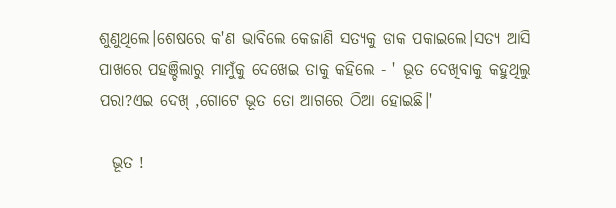ଶୁଣୁଥିଲେ।ଶେଷରେ କ'ଣ ଭାବିଲେ କେଜାଣି ସତ୍ୟକୁ ଡାକ ପକାଇଲେ।ସତ୍ୟ ଆସି ପାଖରେ ପହଞ୍ଚିଲାରୁ ମାମୁଁକୁ ଦେଖେଇ ତାକୁ କହିଲେ - ' ଭୂତ ଦେଖିବାକୁ କହୁଥିଲୁ ପରା?ଏଇ ଦେଖ୍ ,ଗୋଟେ ଭୂତ ତୋ ଆଗରେ ଠିଆ ହୋଇଛି।'

  ଭୂତ !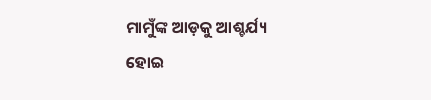ମାମୁଁଙ୍କ ଆଡ଼କୁ ଆଶ୍ଚର୍ଯ୍ୟ ହୋଇ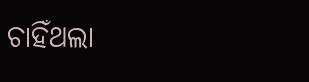ଚାହିଁଥଲା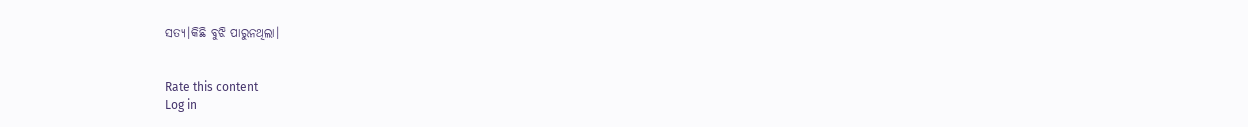ସତ୍ୟ।କିଛି ବୁଝି ପାରୁନଥିଲା।


Rate this content
Log in